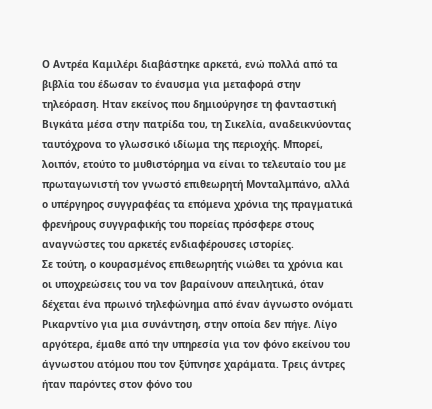Ο Αντρέα Καμιλέρι διαβάστηκε αρκετά, ενώ πολλά από τα βιβλία του έδωσαν το έναυσμα για μεταφορά στην τηλεόραση. Ηταν εκείνος που δημιούργησε τη φανταστική Βιγκάτα μέσα στην πατρίδα του, τη Σικελία, αναδεικνύοντας ταυτόχρονα το γλωσσικό ιδίωμα της περιοχής. Μπορεί, λοιπόν, ετούτο το μυθιστόρημα να είναι το τελευταίο του με πρωταγωνιστή τον γνωστό επιθεωρητή Μονταλμπάνο, αλλά ο υπέργηρος συγγραφέας τα επόμενα χρόνια της πραγματικά φρενήρους συγγραφικής του πορείας πρόσφερε στους αναγνώστες του αρκετές ενδιαφέρουσες ιστορίες.
Σε τούτη, ο κουρασμένος επιθεωρητής νιώθει τα χρόνια και οι υποχρεώσεις του να τον βαραίνουν απειλητικά, όταν δέχεται ένα πρωινό τηλεφώνημα από έναν άγνωστο ονόματι Ρικαρντίνο για μια συνάντηση, στην οποία δεν πήγε. Λίγο αργότερα, έμαθε από την υπηρεσία για τον φόνο εκείνου του άγνωστου ατόμου που τον ξύπνησε χαράματα. Τρεις άντρες ήταν παρόντες στον φόνο του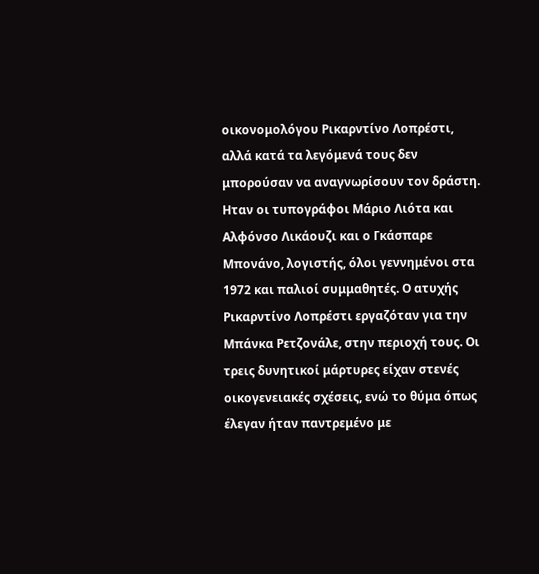οικονομολόγου Ρικαρντίνο Λοπρέστι, αλλά κατά τα λεγόμενά τους δεν μπορούσαν να αναγνωρίσουν τον δράστη.
Ηταν οι τυπογράφοι Μάριο Λιότα και Αλφόνσο Λικάουζι και ο Γκάσπαρε Μπονάνο, λογιστής, όλοι γεννημένοι στα 1972 και παλιοί συμμαθητές. Ο ατυχής Ρικαρντίνο Λοπρέστι εργαζόταν για την Μπάνκα Ρετζονάλε, στην περιοχή τους. Οι τρεις δυνητικοί μάρτυρες είχαν στενές οικογενειακές σχέσεις, ενώ το θύμα όπως έλεγαν ήταν παντρεμένο με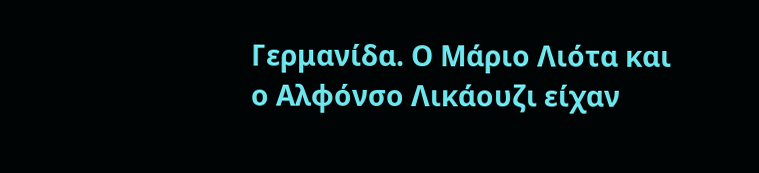Γερμανίδα. Ο Μάριο Λιότα και ο Αλφόνσο Λικάουζι είχαν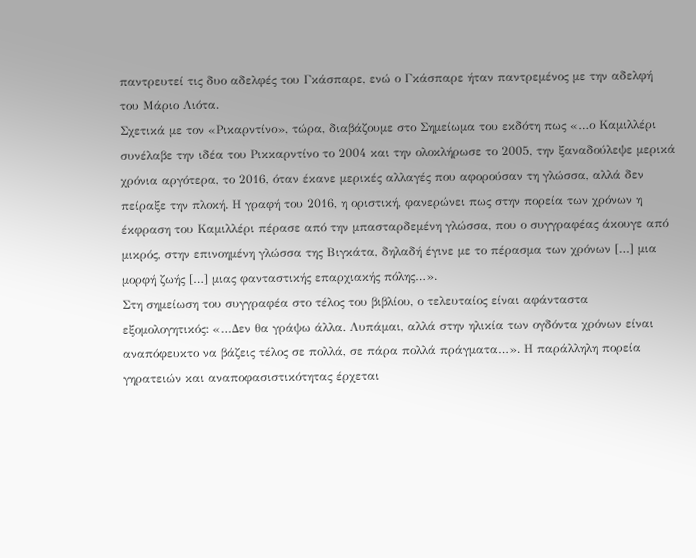παντρευτεί τις δυο αδελφές του Γκάσπαρε, ενώ ο Γκάσπαρε ήταν παντρεμένος με την αδελφή του Μάριο Λιότα.
Σχετικά με τον «Ρικαρντίνο», τώρα, διαβάζουμε στο Σημείωμα του εκδότη πως «…ο Καμιλλέρι συνέλαβε την ιδέα του Ρικκαρντίνο το 2004 και την ολοκλήρωσε το 2005, την ξαναδούλεψε μερικά χρόνια αργότερα, το 2016, όταν έκανε μερικές αλλαγές που αφορούσαν τη γλώσσα, αλλά δεν πείραξε την πλοκή. Η γραφή του 2016, η οριστική, φανερώνει πως στην πορεία των χρόνων η έκφραση του Καμιλλέρι πέρασε από την μπασταρδεμένη γλώσσα, που ο συγγραφέας άκουγε από μικρός, στην επινοημένη γλώσσα της Βιγκάτα, δηλαδή έγινε με το πέρασμα των χρόνων […] μια μορφή ζωής […] μιας φανταστικής επαρχιακής πόλης…».
Στη σημείωση του συγγραφέα στο τέλος του βιβλίου, ο τελευταίος είναι αφάνταστα εξομολογητικός: «…Δεν θα γράψω άλλα. Λυπάμαι, αλλά στην ηλικία των ογδόντα χρόνων είναι αναπόφευκτο να βάζεις τέλος σε πολλά, σε πάρα πολλά πράγματα…». Η παράλληλη πορεία γηρατειών και αναποφασιστικότητας έρχεται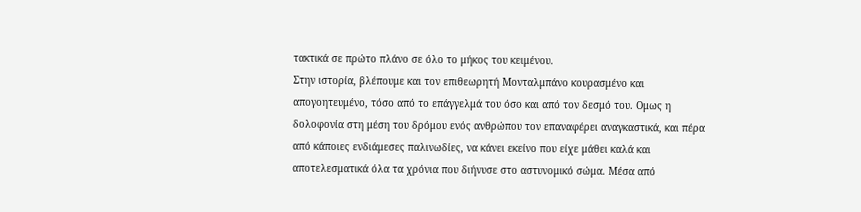τακτικά σε πρώτο πλάνο σε όλο το μήκος του κειμένου.
Στην ιστορία, βλέπουμε και τον επιθεωρητή Μονταλμπάνο κουρασμένο και απογοητευμένο, τόσο από το επάγγελμά του όσο και από τον δεσμό του. Ομως η δολοφονία στη μέση του δρόμου ενός ανθρώπου τον επαναφέρει αναγκαστικά, και πέρα από κάποιες ενδιάμεσες παλινωδίες, να κάνει εκείνο που είχε μάθει καλά και αποτελεσματικά όλα τα χρόνια που διήνυσε στο αστυνομικό σώμα. Μέσα από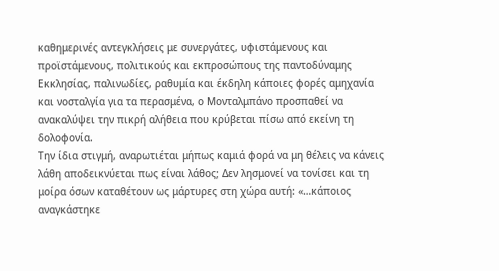καθημερινές αντεγκλήσεις με συνεργάτες, υφιστάμενους και προϊστάμενους, πολιτικούς και εκπροσώπους της παντοδύναμης Εκκλησίας, παλινωδίες, ραθυμία και έκδηλη κάποιες φορές αμηχανία και νοσταλγία για τα περασμένα, ο Μονταλμπάνο προσπαθεί να ανακαλύψει την πικρή αλήθεια που κρύβεται πίσω από εκείνη τη δολοφονία.
Την ίδια στιγμή, αναρωτιέται μήπως καμιά φορά να μη θέλεις να κάνεις λάθη αποδεικνύεται πως είναι λάθος; Δεν λησμονεί να τονίσει και τη μοίρα όσων καταθέτουν ως μάρτυρες στη χώρα αυτή: «…κάποιος αναγκάστηκε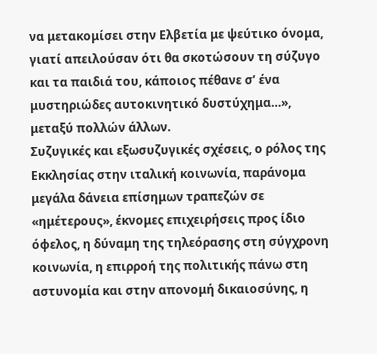να μετακομίσει στην Ελβετία με ψεύτικο όνομα, γιατί απειλούσαν ότι θα σκοτώσουν τη σύζυγο και τα παιδιά του, κάποιος πέθανε σ’ ένα μυστηριώδες αυτοκινητικό δυστύχημα…», μεταξύ πολλών άλλων.
Συζυγικές και εξωσυζυγικές σχέσεις, ο ρόλος της Εκκλησίας στην ιταλική κοινωνία, παράνομα μεγάλα δάνεια επίσημων τραπεζών σε «ημέτερους», έκνομες επιχειρήσεις προς ίδιο όφελος, η δύναμη της τηλεόρασης στη σύγχρονη κοινωνία, η επιρροή της πολιτικής πάνω στη αστυνομία και στην απονομή δικαιοσύνης, η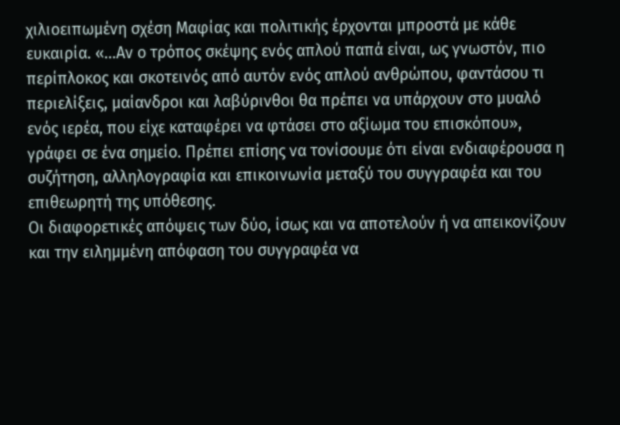χιλιοειπωμένη σχέση Μαφίας και πολιτικής έρχονται μπροστά με κάθε ευκαιρία. «…Αν ο τρόπος σκέψης ενός απλού παπά είναι, ως γνωστόν, πιο περίπλοκος και σκοτεινός από αυτόν ενός απλού ανθρώπου, φαντάσου τι περιελίξεις, μαίανδροι και λαβύρινθοι θα πρέπει να υπάρχουν στο μυαλό ενός ιερέα, που είχε καταφέρει να φτάσει στο αξίωμα του επισκόπου», γράφει σε ένα σημείο. Πρέπει επίσης να τονίσουμε ότι είναι ενδιαφέρουσα η συζήτηση, αλληλογραφία και επικοινωνία μεταξύ του συγγραφέα και του επιθεωρητή της υπόθεσης.
Οι διαφορετικές απόψεις των δύο, ίσως και να αποτελούν ή να απεικονίζουν και την ειλημμένη απόφαση του συγγραφέα να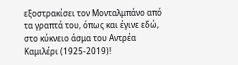εξοστρακίσει τον Μονταλμπάνο από τα γραπτά του, όπως και έγινε εδώ, στο κύκνειο άσμα του Αντρέα Καμιλέρι (1925-2019)!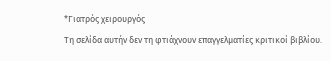*Γιατρός χειρουργός
Τη σελίδα αυτήν δεν τη φτιάχνουν επαγγελματίες κριτικοί βιβλίου.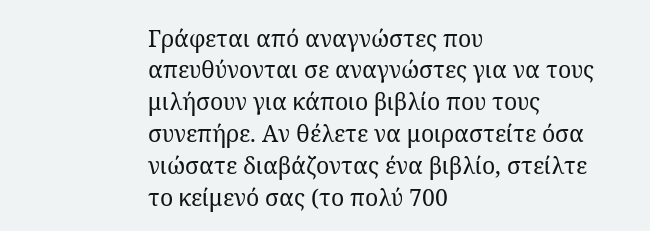Γράφεται από αναγνώστες που απευθύνονται σε αναγνώστες για να τους μιλήσουν για κάποιο βιβλίο που τους συνεπήρε. Αν θέλετε να μοιραστείτε όσα νιώσατε διαβάζοντας ένα βιβλίο, στείλτε το κείμενό σας (το πολύ 700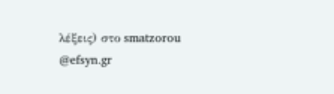λέξεις) στο smatzorou @efsyn.gr